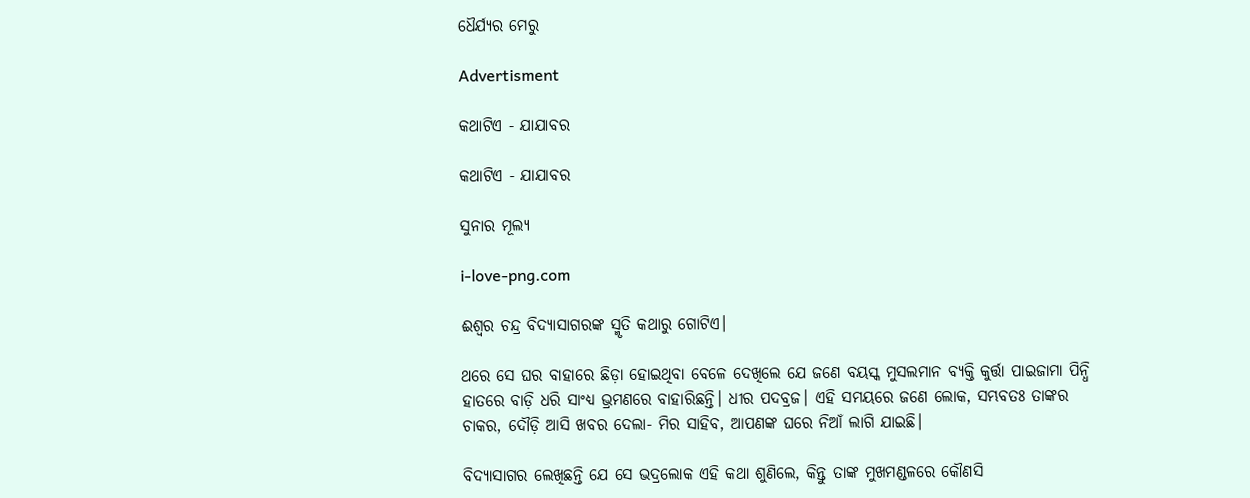ଧୈର୍ଯ୍ୟର ମେରୁ

Advertisment

କଥାଟିଏ - ଯାଯାବର

କଥାଟିଏ - ଯାଯାବର

ସୁନାର ମୂଲ୍ୟ

i-love-png.com

ଈଶ୍ବର ଚନ୍ଦ୍ର ବିଦ୍ୟାସାଗରଙ୍କ ସ୍ମୃତି କଥାରୁ ଗୋଟିଏ।

ଥରେ ସେ ଘର ବାହାରେ ଛିଡ଼ା ହୋଇଥିବା ବେଳେ ଦେଖିଲେ ଯେ ଜଣେ ବୟସ୍କ ମୁସଲମାନ ବ୍ୟକ୍ତି କୁର୍ତ୍ତା ପାଇଜାମା ପିନ୍ଧି ହାତରେ ବାଡ଼ି ଧରି ସାଂଧ୍ୟ ଭ୍ରମଣରେ ବାହାରିଛନ୍ତି। ଧୀର ପଦବ୍ରଜ। ଏହି ସମୟରେ ଜଣେ ଲୋକ, ସମ୍ଭବତଃ ତାଙ୍କର ଚାକର, ଦୌଡ଼ି ଆସି ଖବର ଦେଲା- ମିର ସାହିବ, ଆପଣଙ୍କ ଘରେ ନିଆଁ ଲାଗି ଯାଇଛି।

ବିଦ୍ୟାସାଗର ଲେଖିଛନ୍ତି ଯେ ସେ ଭଦ୍ରଲୋକ ଏହି କଥା ଶୁଣିଲେ, କିନ୍ତୁ ତାଙ୍କ ମୁଖମଣ୍ଡଳରେ କୌଣସି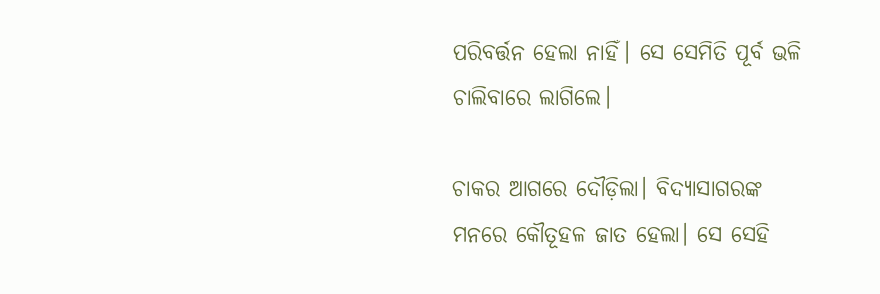ପରିବର୍ତ୍ତନ ହେଲା ନାହିଁ। ସେ ସେମିତି ପୂର୍ବ ଭଳି ଚାଲିବାରେ ଲାଗିଲେ।

ଚାକର ଆଗରେ ଦୌଡ଼ିଲା। ବିଦ୍ୟାସାଗରଙ୍କ ମନରେ କୌତୂହଳ ଜାତ ହେଲା। ସେ ସେହି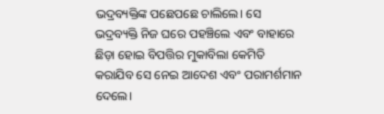ଭଦ୍ରବ୍ୟକ୍ତିଙ୍କ ପଛେପଛେ ଚାଲିଲେ। ସେ ଭଦ୍ରବ୍ୟକ୍ତି ନିଜ ଘରେ ପହଞ୍ଚିଲେ ଏବଂ ବାହାରେ ଛିଡ଼ା ହୋଇ ବିପତ୍ତିର ମୁକାବିଲା କେମିତି କରାଯିବ ସେ ନେଇ ଆଦେଶ ଏବଂ ପରାମର୍ଶମାନ ଦେଲେ।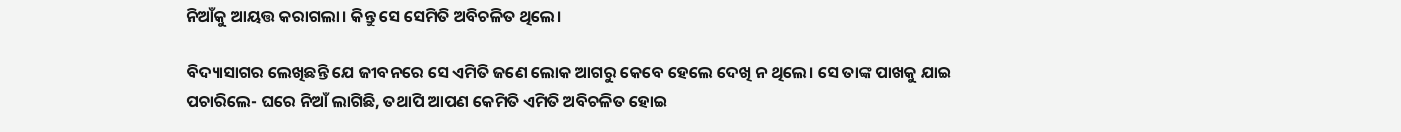ନିଆଁକୁ ଆୟତ୍ତ କରାଗଲା। କିନ୍ତୁ ସେ ସେମିତି ଅବିଚଳିତ ଥିଲେ।

ବିଦ୍ୟାସା‌ଗର ଲେଖିଛନ୍ତି ଯେ ଜୀବନରେ ସେ ଏମିତି ଜଣେ ଲୋକ ଆଗରୁ କେବେ ହେଲେ ଦେଖି ନ ଥିଲେ। ସେ ତାଙ୍କ ପାଖକୁ ଯାଇ ପଚାରିଲେ- ଘରେ ନିଆଁ ଲାଗିଛି, ତଥାପି ଆପଣ କେମିତି ଏମିତି ଅବିଚଳିତ ହୋଇ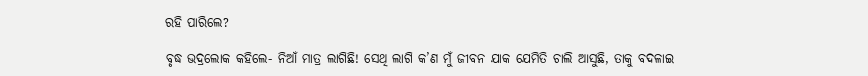ରହି ପାରିଲେ?

ବୃଦ୍ଧ ଭଦ୍ରଲୋକ କହିଲେ- ନିଆଁ ମାତ୍ର ଲାଗିଛି! ସେଥି ଲାଗି କ’ଣ ମୁଁ ‌ଜୀବନ ଯାକ ଯେମିତି ଚାଲି ଆସୁଛି, ତାକୁ ବଦଳାଇ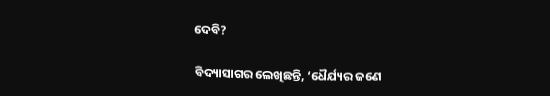ଦେବି?

ବିଦ୍ୟାସାଗର ଲେଖିଛନ୍ତି, ‘ଧୈର୍ଯ୍ୟର ଜଣେ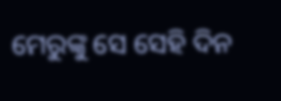ମେରୁଙ୍କୁ ସେ ସେହି ଦିନ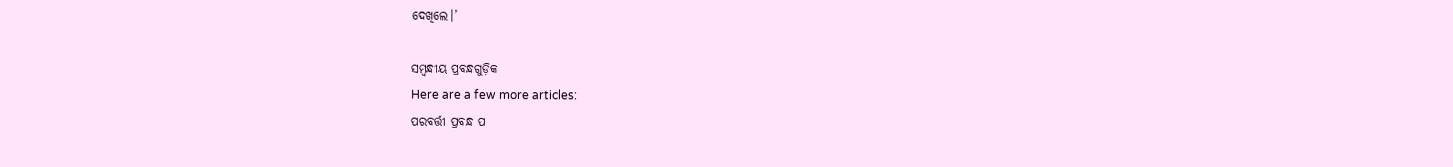ଦେଖିଲେ।’

ସମ୍ବନ୍ଧୀୟ ପ୍ରବନ୍ଧଗୁଡ଼ିକ
Here are a few more articles:
ପରବର୍ତ୍ତୀ ପ୍ରବନ୍ଧ ପ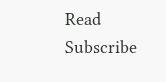Read
Subscribe